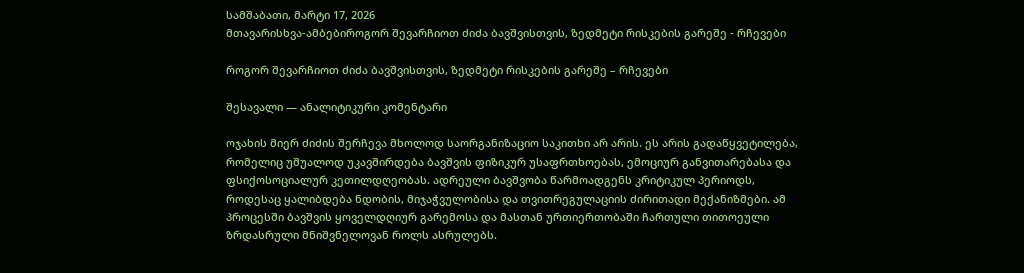სამშაბათი, მარტი 17, 2026
მთავარისხვა-ამბებიროგორ შევარჩიოთ ძიძა ბავშვისთვის, ზედმეტი რისკების გარეშე - რჩევები

როგორ შევარჩიოთ ძიძა ბავშვისთვის, ზედმეტი რისკების გარეშე – რჩევები

შესავალი — ანალიტიკური კომენტარი

ოჯახის მიერ ძიძის შერჩევა მხოლოდ საორგანიზაციო საკითხი არ არის. ეს არის გადაწყვეტილება, რომელიც უშუალოდ უკავშირდება ბავშვის ფიზიკურ უსაფრთხოებას, ემოციურ განვითარებასა და ფსიქოსოციალურ კეთილდღეობას. ადრეული ბავშვობა წარმოადგენს კრიტიკულ პერიოდს, როდესაც ყალიბდება ნდობის, მიჯაჭვულობისა და თვითრეგულაციის ძირითადი მექანიზმები. ამ პროცესში ბავშვის ყოველდღიურ გარემოსა და მასთან ურთიერთობაში ჩართული თითოეული ზრდასრული მნიშვნელოვან როლს ასრულებს.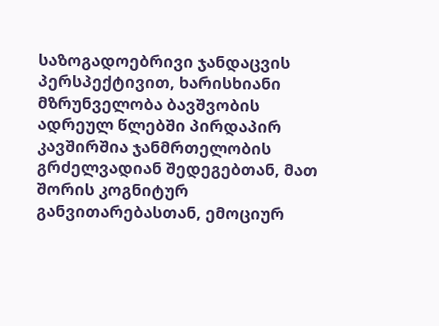საზოგადოებრივი ჯანდაცვის პერსპექტივით, ხარისხიანი მზრუნველობა ბავშვობის ადრეულ წლებში პირდაპირ კავშირშია ჯანმრთელობის გრძელვადიან შედეგებთან, მათ შორის კოგნიტურ განვითარებასთან, ემოციურ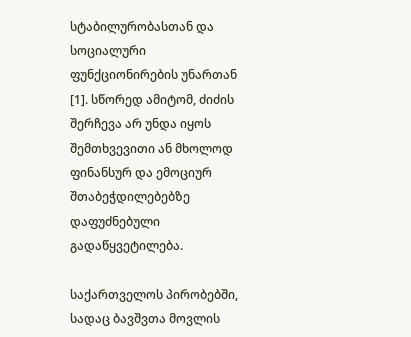სტაბილურობასთან და სოციალური ფუნქციონირების უნართან [1]. სწორედ ამიტომ, ძიძის შერჩევა არ უნდა იყოს შემთხვევითი ან მხოლოდ ფინანსურ და ემოციურ შთაბეჭდილებებზე დაფუძნებული გადაწყვეტილება.

საქართველოს პირობებში, სადაც ბავშვთა მოვლის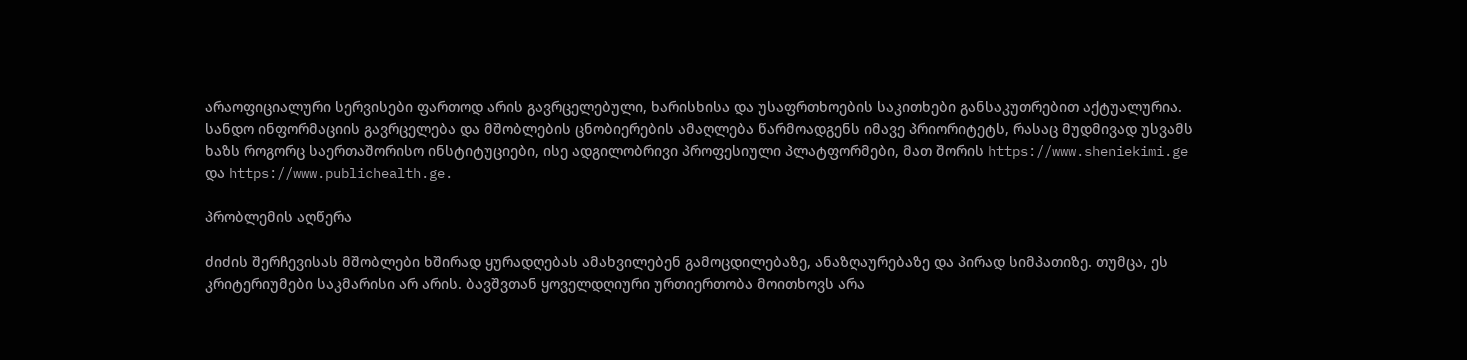არაოფიციალური სერვისები ფართოდ არის გავრცელებული, ხარისხისა და უსაფრთხოების საკითხები განსაკუთრებით აქტუალურია. სანდო ინფორმაციის გავრცელება და მშობლების ცნობიერების ამაღლება წარმოადგენს იმავე პრიორიტეტს, რასაც მუდმივად უსვამს ხაზს როგორც საერთაშორისო ინსტიტუციები, ისე ადგილობრივი პროფესიული პლატფორმები, მათ შორის https://www.sheniekimi.ge და https://www.publichealth.ge.

პრობლემის აღწერა

ძიძის შერჩევისას მშობლები ხშირად ყურადღებას ამახვილებენ გამოცდილებაზე, ანაზღაურებაზე და პირად სიმპათიზე. თუმცა, ეს კრიტერიუმები საკმარისი არ არის. ბავშვთან ყოველდღიური ურთიერთობა მოითხოვს არა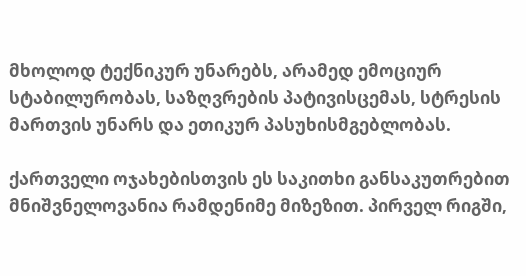მხოლოდ ტექნიკურ უნარებს, არამედ ემოციურ სტაბილურობას, საზღვრების პატივისცემას, სტრესის მართვის უნარს და ეთიკურ პასუხისმგებლობას.

ქართველი ოჯახებისთვის ეს საკითხი განსაკუთრებით მნიშვნელოვანია რამდენიმე მიზეზით. პირველ რიგში,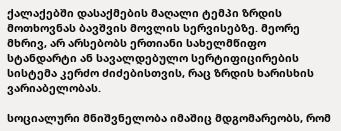ქალაქებში დასაქმების მაღალი ტემპი ზრდის მოთხოვნას ბავშვის მოვლის სერვისებზე. მეორე მხრივ, არ არსებობს ერთიანი სახელმწიფო სტანდარტი ან სავალდებულო სერტიფიცირების სისტემა კერძო ძიძებისთვის, რაც ზრდის ხარისხის ვარიაბელობას.

სოციალური მნიშვნელობა იმაშიც მდგომარეობს, რომ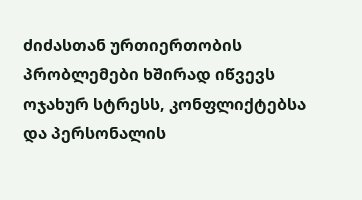ძიძასთან ურთიერთობის პრობლემები ხშირად იწვევს ოჯახურ სტრესს, კონფლიქტებსა და პერსონალის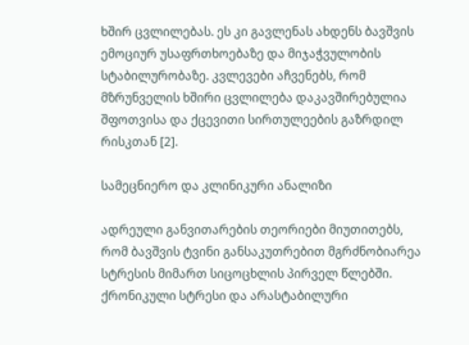ხშირ ცვლილებას. ეს კი გავლენას ახდენს ბავშვის ემოციურ უსაფრთხოებაზე და მიჯაჭვულობის სტაბილურობაზე. კვლევები აჩვენებს, რომ მზრუნველის ხშირი ცვლილება დაკავშირებულია შფოთვისა და ქცევითი სირთულეების გაზრდილ რისკთან [2].

სამეცნიერო და კლინიკური ანალიზი

ადრეული განვითარების თეორიები მიუთითებს, რომ ბავშვის ტვინი განსაკუთრებით მგრძნობიარეა სტრესის მიმართ სიცოცხლის პირველ წლებში. ქრონიკული სტრესი და არასტაბილური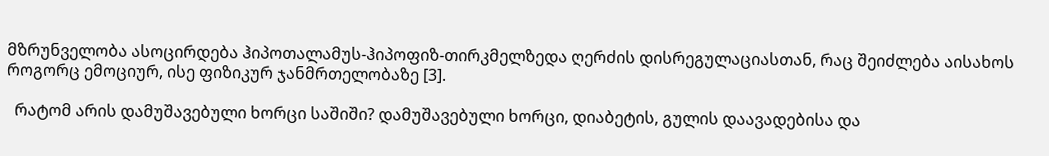მზრუნველობა ასოცირდება ჰიპოთალამუს-ჰიპოფიზ-თირკმელზედა ღერძის დისრეგულაციასთან, რაც შეიძლება აისახოს როგორც ემოციურ, ისე ფიზიკურ ჯანმრთელობაზე [3].

  რატომ არის დამუშავებული ხორცი საშიში? დამუშავებული ხორცი, დიაბეტის, გულის დაავადებისა და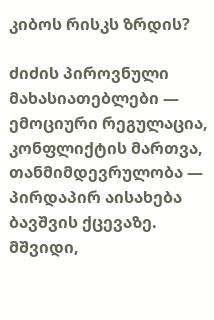კიბოს რისკს ზრდის?

ძიძის პიროვნული მახასიათებლები — ემოციური რეგულაცია, კონფლიქტის მართვა, თანმიმდევრულობა — პირდაპირ აისახება ბავშვის ქცევაზე. მშვიდი,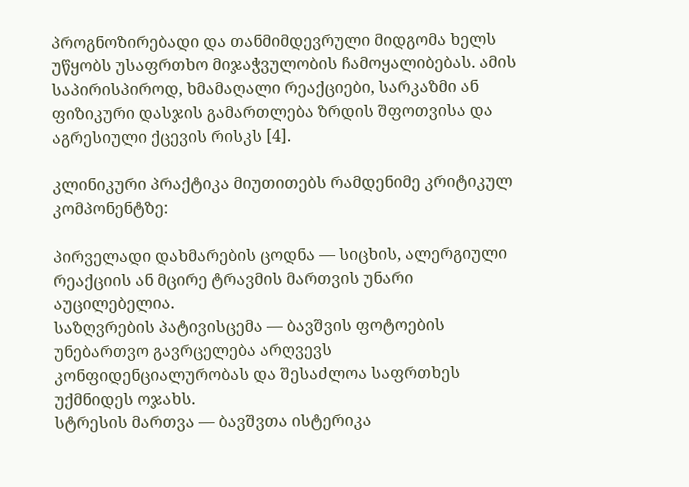პროგნოზირებადი და თანმიმდევრული მიდგომა ხელს უწყობს უსაფრთხო მიჯაჭვულობის ჩამოყალიბებას. ამის საპირისპიროდ, ხმამაღალი რეაქციები, სარკაზმი ან ფიზიკური დასჯის გამართლება ზრდის შფოთვისა და აგრესიული ქცევის რისკს [4].

კლინიკური პრაქტიკა მიუთითებს რამდენიმე კრიტიკულ კომპონენტზე:

პირველადი დახმარების ცოდნა — სიცხის, ალერგიული რეაქციის ან მცირე ტრავმის მართვის უნარი აუცილებელია.
საზღვრების პატივისცემა — ბავშვის ფოტოების უნებართვო გავრცელება არღვევს კონფიდენციალურობას და შესაძლოა საფრთხეს უქმნიდეს ოჯახს.
სტრესის მართვა — ბავშვთა ისტერიკა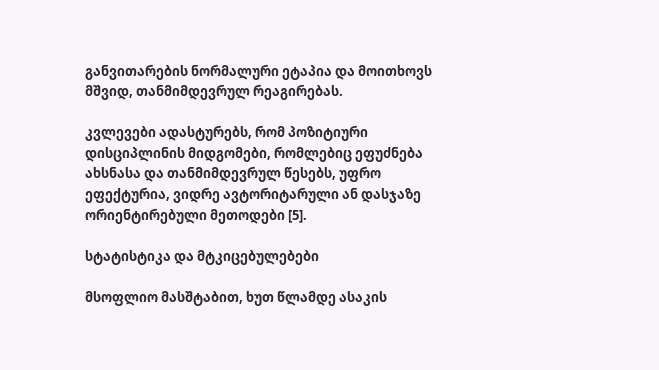განვითარების ნორმალური ეტაპია და მოითხოვს მშვიდ, თანმიმდევრულ რეაგირებას.

კვლევები ადასტურებს, რომ პოზიტიური დისციპლინის მიდგომები, რომლებიც ეფუძნება ახსნასა და თანმიმდევრულ წესებს, უფრო ეფექტურია, ვიდრე ავტორიტარული ან დასჯაზე ორიენტირებული მეთოდები [5].

სტატისტიკა და მტკიცებულებები

მსოფლიო მასშტაბით, ხუთ წლამდე ასაკის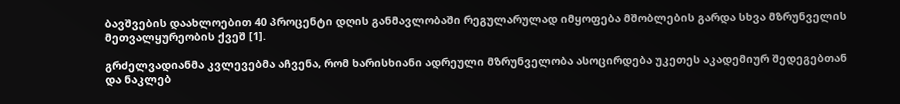ბავშვების დაახლოებით 40 პროცენტი დღის განმავლობაში რეგულარულად იმყოფება მშობლების გარდა სხვა მზრუნველის მეთვალყურეობის ქვეშ [1].

გრძელვადიანმა კვლევებმა აჩვენა, რომ ხარისხიანი ადრეული მზრუნველობა ასოცირდება უკეთეს აკადემიურ შედეგებთან და ნაკლებ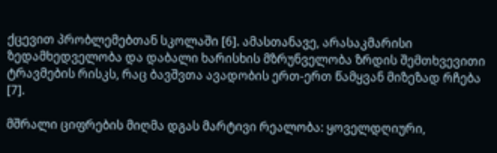ქცევით პრობლემებთან სკოლაში [6]. ამასთანავე, არასაკმარისი ზედამხედველობა და დაბალი ხარისხის მზრუნველობა ზრდის შემთხვევითი ტრავმების რისკს, რაც ბავშვთა ავადობის ერთ-ერთ წამყვან მიზეზად რჩება [7].

მშრალი ციფრების მიღმა დგას მარტივი რეალობა: ყოველდღიური,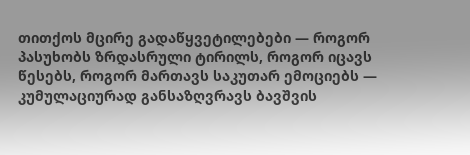თითქოს მცირე გადაწყვეტილებები — როგორ პასუხობს ზრდასრული ტირილს, როგორ იცავს წესებს, როგორ მართავს საკუთარ ემოციებს — კუმულაციურად განსაზღვრავს ბავშვის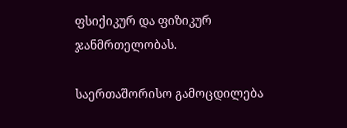ფსიქიკურ და ფიზიკურ ჯანმრთელობას.

საერთაშორისო გამოცდილება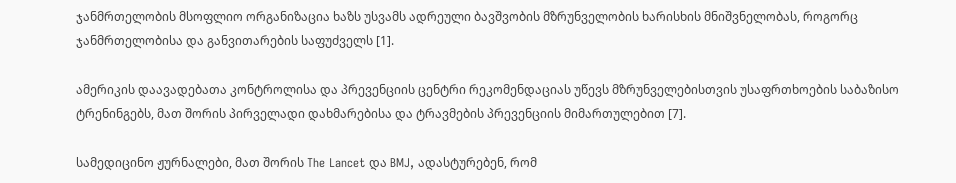ჯანმრთელობის მსოფლიო ორგანიზაცია ხაზს უსვამს ადრეული ბავშვობის მზრუნველობის ხარისხის მნიშვნელობას, როგორც ჯანმრთელობისა და განვითარების საფუძველს [1].

ამერიკის დაავადებათა კონტროლისა და პრევენციის ცენტრი რეკომენდაციას უწევს მზრუნველებისთვის უსაფრთხოების საბაზისო ტრენინგებს, მათ შორის პირველადი დახმარებისა და ტრავმების პრევენციის მიმართულებით [7].

სამედიცინო ჟურნალები, მათ შორის The Lancet და BMJ, ადასტურებენ, რომ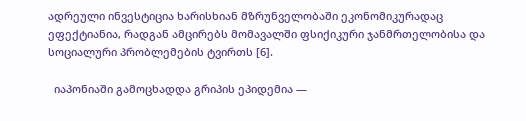ადრეული ინვესტიცია ხარისხიან მზრუნველობაში ეკონომიკურადაც ეფექტიანია, რადგან ამცირებს მომავალში ფსიქიკური ჯანმრთელობისა და სოციალური პრობლემების ტვირთს [6].

  იაპონიაში გამოცხადდა გრიპის ეპიდემია —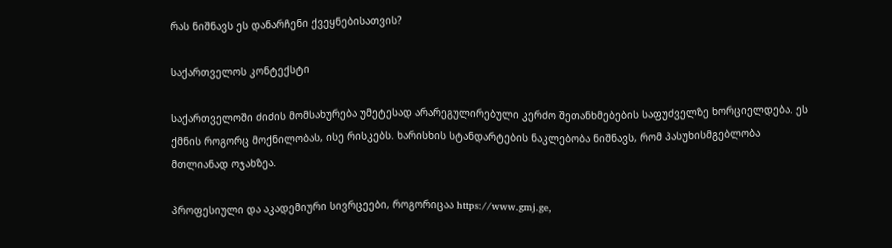რას ნიშნავს ეს დანარჩენი ქვეყნებისათვის?

საქართველოს კონტექსტი

საქართველოში ძიძის მომსახურება უმეტესად არარეგულირებული კერძო შეთანხმებების საფუძველზე ხორციელდება. ეს ქმნის როგორც მოქნილობას, ისე რისკებს. ხარისხის სტანდარტების ნაკლებობა ნიშნავს, რომ პასუხისმგებლობა მთლიანად ოჯახზეა.

პროფესიული და აკადემიური სივრცეები, როგორიცაა https://www.gmj.ge,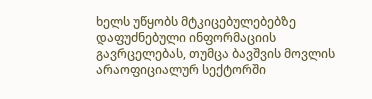ხელს უწყობს მტკიცებულებებზე დაფუძნებული ინფორმაციის გავრცელებას, თუმცა ბავშვის მოვლის არაოფიციალურ სექტორში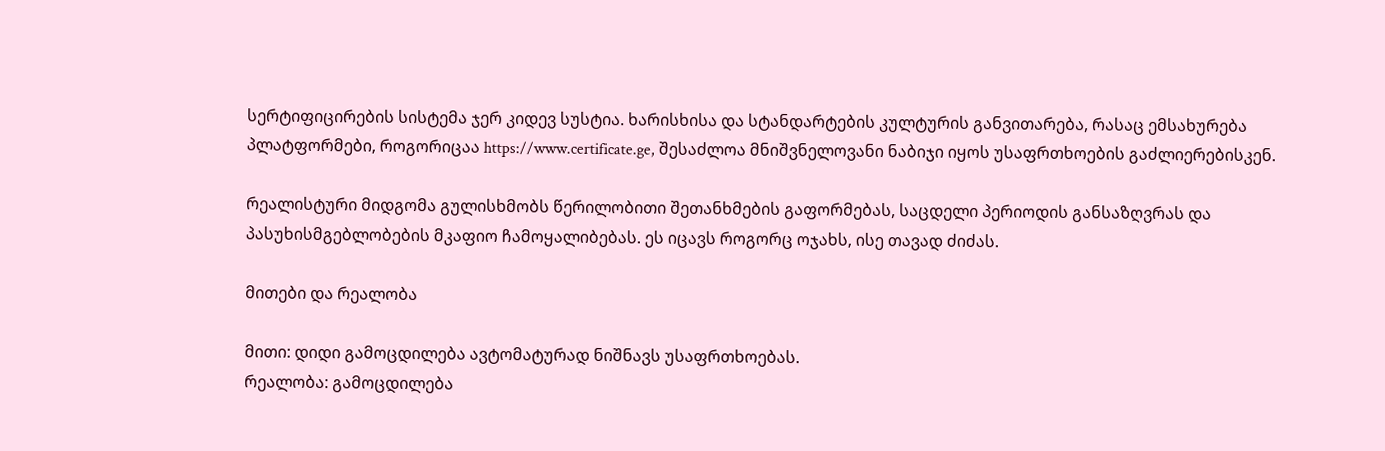სერტიფიცირების სისტემა ჯერ კიდევ სუსტია. ხარისხისა და სტანდარტების კულტურის განვითარება, რასაც ემსახურება პლატფორმები, როგორიცაა https://www.certificate.ge, შესაძლოა მნიშვნელოვანი ნაბიჯი იყოს უსაფრთხოების გაძლიერებისკენ.

რეალისტური მიდგომა გულისხმობს წერილობითი შეთანხმების გაფორმებას, საცდელი პერიოდის განსაზღვრას და პასუხისმგებლობების მკაფიო ჩამოყალიბებას. ეს იცავს როგორც ოჯახს, ისე თავად ძიძას.

მითები და რეალობა

მითი: დიდი გამოცდილება ავტომატურად ნიშნავს უსაფრთხოებას.
რეალობა: გამოცდილება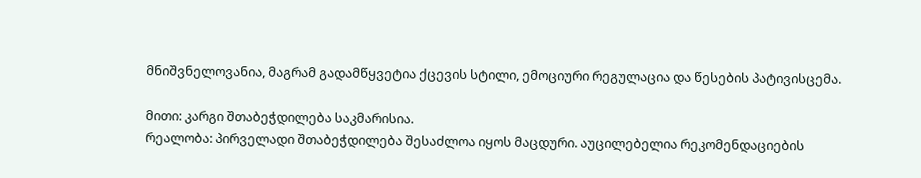მნიშვნელოვანია, მაგრამ გადამწყვეტია ქცევის სტილი, ემოციური რეგულაცია და წესების პატივისცემა.

მითი: კარგი შთაბეჭდილება საკმარისია.
რეალობა: პირველადი შთაბეჭდილება შესაძლოა იყოს მაცდური. აუცილებელია რეკომენდაციების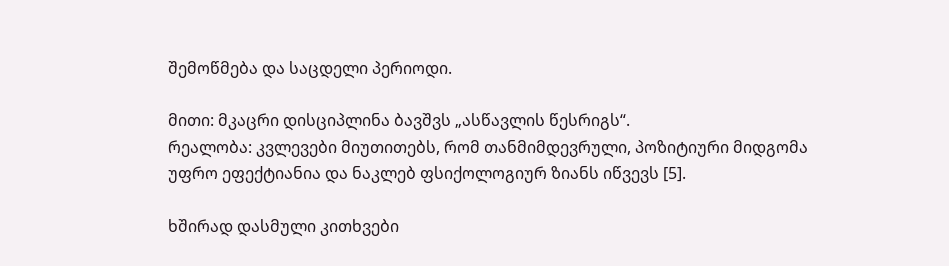შემოწმება და საცდელი პერიოდი.

მითი: მკაცრი დისციპლინა ბავშვს „ასწავლის წესრიგს“.
რეალობა: კვლევები მიუთითებს, რომ თანმიმდევრული, პოზიტიური მიდგომა უფრო ეფექტიანია და ნაკლებ ფსიქოლოგიურ ზიანს იწვევს [5].

ხშირად დასმული კითხვები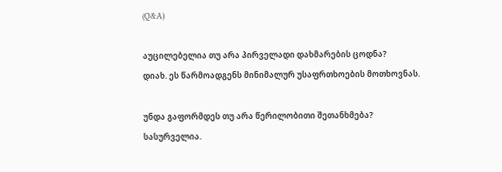(Q&A)

აუცილებელია თუ არა პირველადი დახმარების ცოდნა?
დიახ. ეს წარმოადგენს მინიმალურ უსაფრთხოების მოთხოვნას.

უნდა გაფორმდეს თუ არა წერილობითი შეთანხმება?
სასურველია.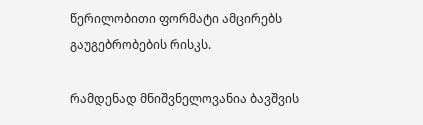წერილობითი ფორმატი ამცირებს გაუგებრობების რისკს.

რამდენად მნიშვნელოვანია ბავშვის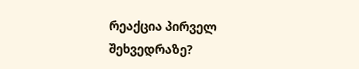რეაქცია პირველ შეხვედრაზე?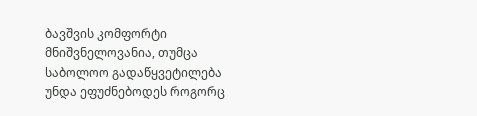ბავშვის კომფორტი მნიშვნელოვანია, თუმცა საბოლოო გადაწყვეტილება უნდა ეფუძნებოდეს როგორც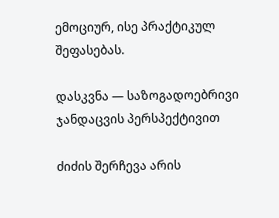ემოციურ, ისე პრაქტიკულ შეფასებას.

დასკვნა — საზოგადოებრივი ჯანდაცვის პერსპექტივით

ძიძის შერჩევა არის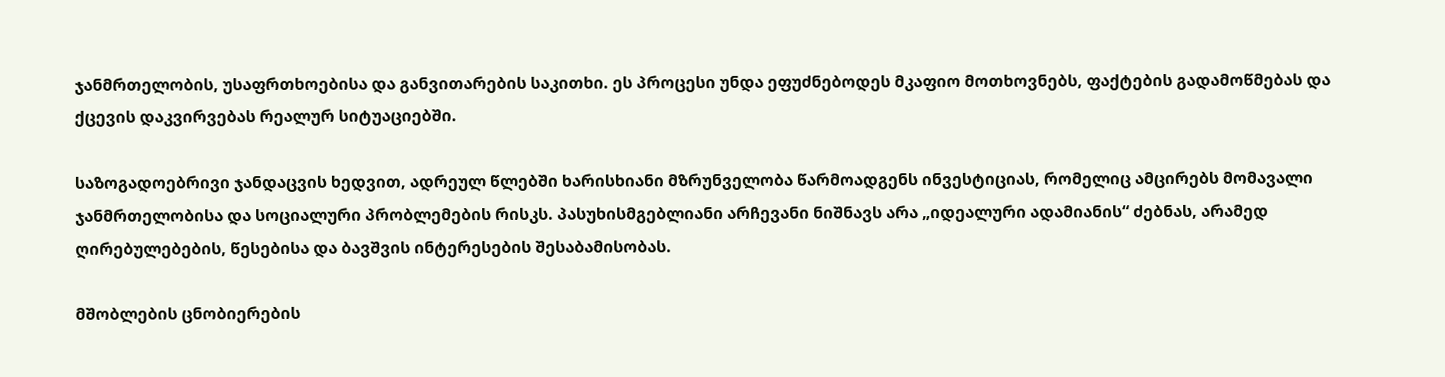ჯანმრთელობის, უსაფრთხოებისა და განვითარების საკითხი. ეს პროცესი უნდა ეფუძნებოდეს მკაფიო მოთხოვნებს, ფაქტების გადამოწმებას და ქცევის დაკვირვებას რეალურ სიტუაციებში.

საზოგადოებრივი ჯანდაცვის ხედვით, ადრეულ წლებში ხარისხიანი მზრუნველობა წარმოადგენს ინვესტიციას, რომელიც ამცირებს მომავალი ჯანმრთელობისა და სოციალური პრობლემების რისკს. პასუხისმგებლიანი არჩევანი ნიშნავს არა „იდეალური ადამიანის“ ძებნას, არამედ ღირებულებების, წესებისა და ბავშვის ინტერესების შესაბამისობას.

მშობლების ცნობიერების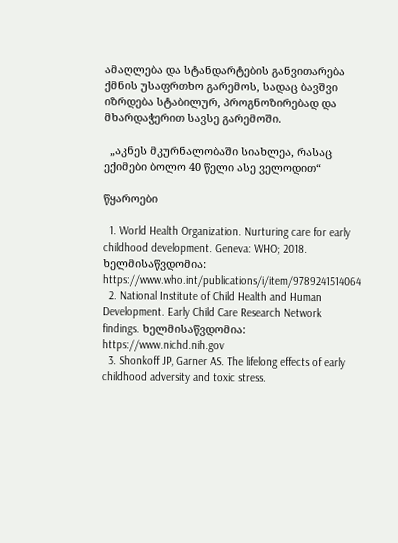ამაღლება და სტანდარტების განვითარება ქმნის უსაფრთხო გარემოს, სადაც ბავშვი იზრდება სტაბილურ, პროგნოზირებად და მხარდაჭერით სავსე გარემოში.

  „აკნეს მკურნალობაში სიახლეა, რასაც ექიმები ბოლო 40 წელი ასე ველოდით“

წყაროები

  1. World Health Organization. Nurturing care for early childhood development. Geneva: WHO; 2018. ხელმისაწვდომია: https://www.who.int/publications/i/item/9789241514064
  2. National Institute of Child Health and Human Development. Early Child Care Research Network findings. ხელმისაწვდომია: https://www.nichd.nih.gov
  3. Shonkoff JP, Garner AS. The lifelong effects of early childhood adversity and toxic stress.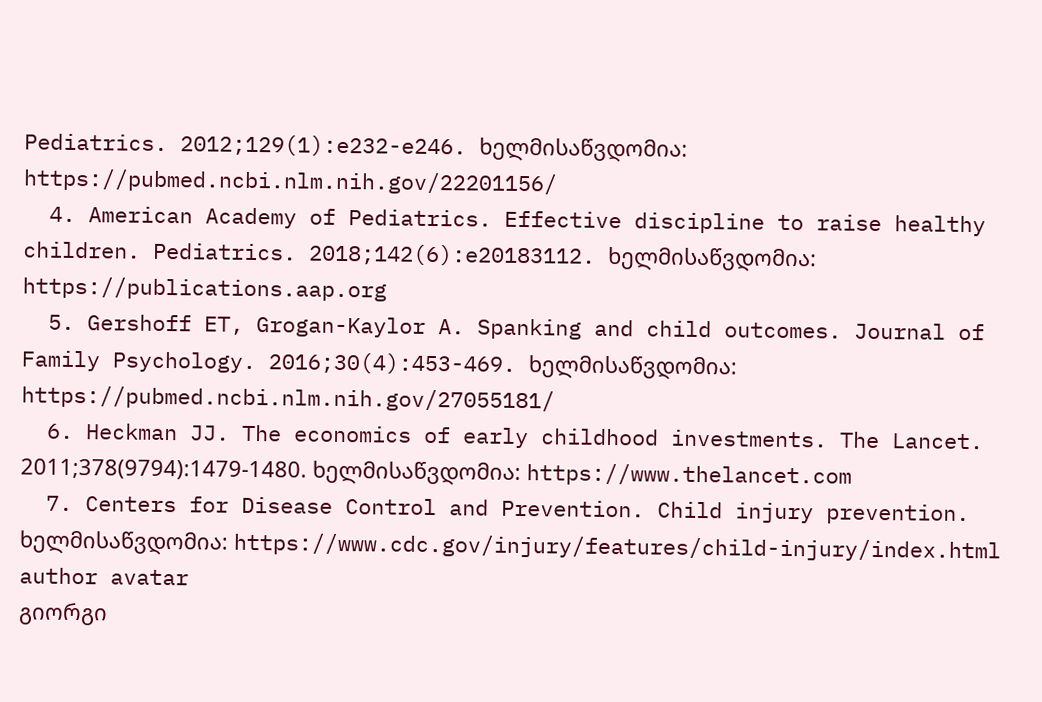Pediatrics. 2012;129(1):e232-e246. ხელმისაწვდომია: https://pubmed.ncbi.nlm.nih.gov/22201156/
  4. American Academy of Pediatrics. Effective discipline to raise healthy children. Pediatrics. 2018;142(6):e20183112. ხელმისაწვდომია: https://publications.aap.org
  5. Gershoff ET, Grogan-Kaylor A. Spanking and child outcomes. Journal of Family Psychology. 2016;30(4):453-469. ხელმისაწვდომია: https://pubmed.ncbi.nlm.nih.gov/27055181/
  6. Heckman JJ. The economics of early childhood investments. The Lancet. 2011;378(9794):1479-1480. ხელმისაწვდომია: https://www.thelancet.com
  7. Centers for Disease Control and Prevention. Child injury prevention. ხელმისაწვდომია: https://www.cdc.gov/injury/features/child-injury/index.html
author avatar
გიორგი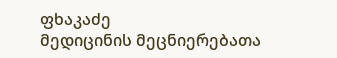ფხაკაძე
მედიცინის მეცნიერებათა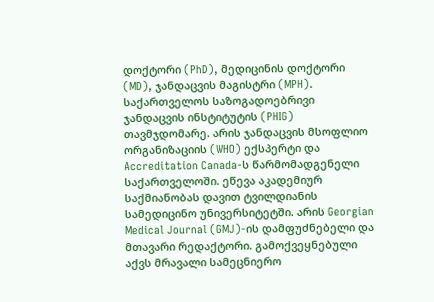დოქტორი (PhD), მედიცინის დოქტორი (MD), ჯანდაცვის მაგისტრი (MPH). საქართველოს საზოგადოებრივი ჯანდაცვის ინსტიტუტის (PHIG) თავმჯდომარე. არის ჯანდაცვის მსოფლიო ორგანიზაციის (WHO) ექსპერტი და Accreditation Canada-ს წარმომადგენელი საქართველოში. ეწევა აკადემიურ საქმიანობას დავით ტვილდიანის სამედიცინო უნივერსიტეტში. არის Georgian Medical Journal (GMJ)-ის დამფუძნებელი და მთავარი რედაქტორი. გამოქვეყნებული აქვს მრავალი სამეცნიერო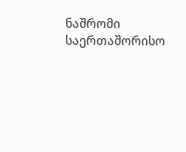ნაშრომი საერთაშორისო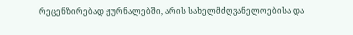რეცენზირებად ჟურნალებში, არის სახელმძღვანელოებისა და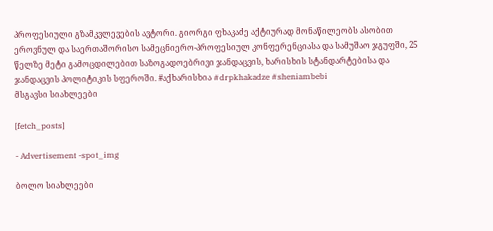პროფესიული გზამკვლევების ავტორი. გიორგი ფხაკაძე აქტიურად მონაწილეობს ასობით ეროვნულ და საერთაშორისო სამეცნიერო-პროფესიულ კონფერენციასა და სამუშაო ჯგუფში, 25 წელზე მეტი გამოცდილებით საზოგადოებრივი ჯანდაცვის, ხარისხის სტანდარტებისა და ჯანდაცვის პოლიტიკის სფეროში. #აქხარისხია #drpkhakadze #sheniambebi
მსგავსი სიახლეები

[fetch_posts]

- Advertisement -spot_img

ბოლო სიახლეები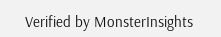Verified by MonsterInsights